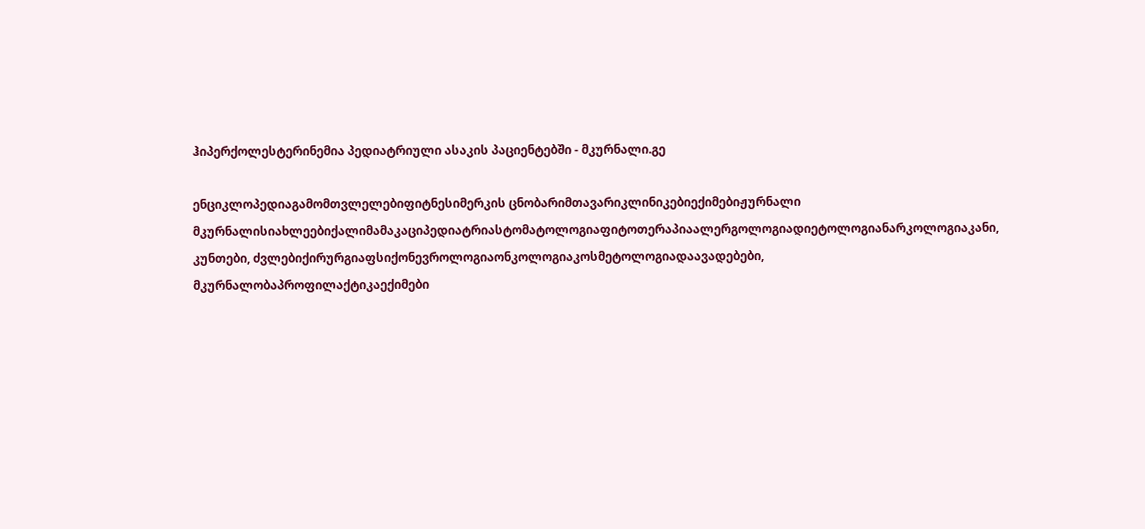ჰიპერქოლესტერინემია პედიატრიული ასაკის პაციენტებში - მკურნალი.გე

ენციკლოპედიაგამომთვლელებიფიტნესიმერკის ცნობარიმთავარიკლინიკებიექიმებიჟურნალი მკურნალისიახლეებიქალიმამაკაციპედიატრიასტომატოლოგიაფიტოთერაპიაალერგოლოგიადიეტოლოგიანარკოლოგიაკანი, კუნთები, ძვლებიქირურგიაფსიქონევროლოგიაონკოლოგიაკოსმეტოლოგიადაავადებები, მკურნალობაპროფილაქტიკაექიმები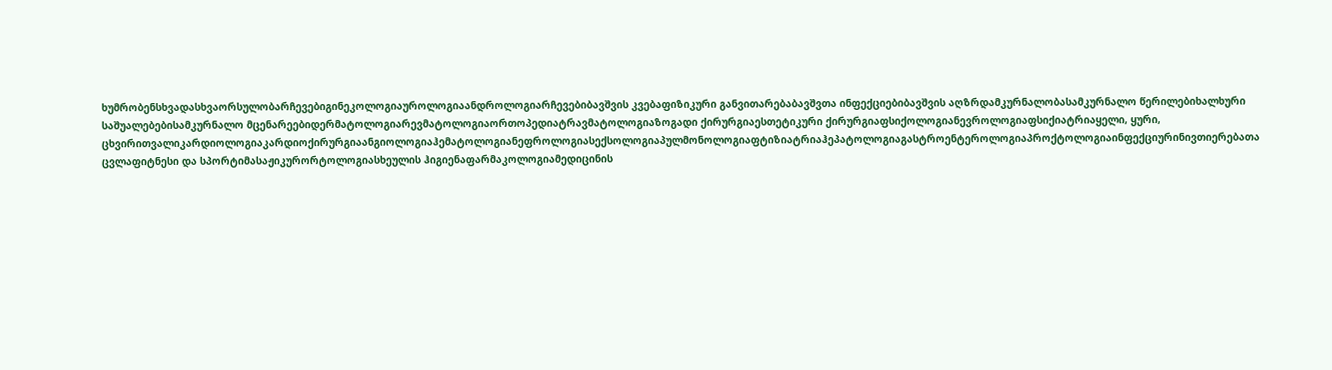ხუმრობენსხვადასხვაორსულობარჩევებიგინეკოლოგიაუროლოგიაანდროლოგიარჩევებიბავშვის კვებაფიზიკური განვითარებაბავშვთა ინფექციებიბავშვის აღზრდამკურნალობასამკურნალო წერილებიხალხური საშუალებებისამკურნალო მცენარეებიდერმატოლოგიარევმატოლოგიაორთოპედიატრავმატოლოგიაზოგადი ქირურგიაესთეტიკური ქირურგიაფსიქოლოგიანევროლოგიაფსიქიატრიაყელი, ყური, ცხვირითვალიკარდიოლოგიაკარდიოქირურგიაანგიოლოგიაჰემატოლოგიანეფროლოგიასექსოლოგიაპულმონოლოგიაფტიზიატრიაჰეპატოლოგიაგასტროენტეროლოგიაპროქტოლოგიაინფექციურინივთიერებათა ცვლაფიტნესი და სპორტიმასაჟიკურორტოლოგიასხეულის ჰიგიენაფარმაკოლოგიამედიცინის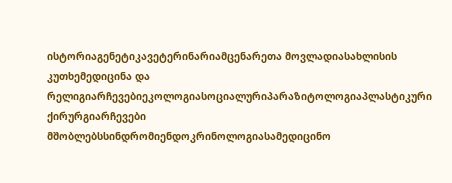ისტორიაგენეტიკავეტერინარიამცენარეთა მოვლადიასახლისის კუთხემედიცინა და რელიგიარჩევებიეკოლოგიასოციალურიპარაზიტოლოგიაპლასტიკური ქირურგიარჩევები მშობლებსსინდრომიენდოკრინოლოგიასამედიცინო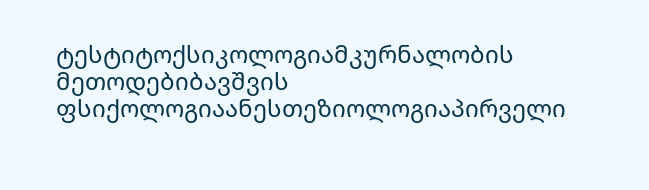ტესტიტოქსიკოლოგიამკურნალობის მეთოდებიბავშვის ფსიქოლოგიაანესთეზიოლოგიაპირველი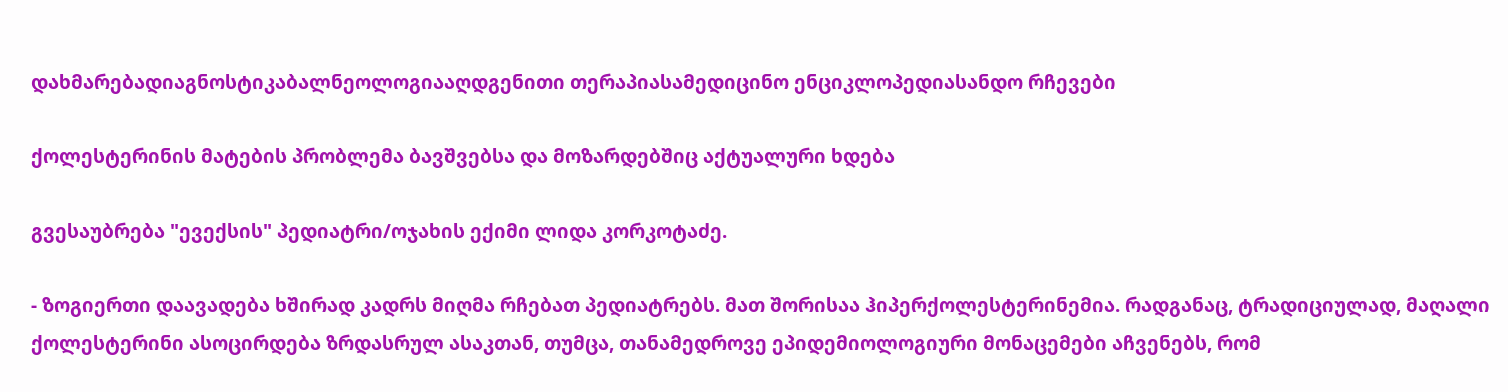დახმარებადიაგნოსტიკაბალნეოლოგიააღდგენითი თერაპიასამედიცინო ენციკლოპედიასანდო რჩევები

ქოლესტერინის მატების პრობლემა ბავშვებსა და მოზარდებშიც აქტუალური ხდება

გვესაუბრება "ევექსის" პედიატრი/ოჯახის ექიმი ლიდა კორკოტაძე.

- ზოგიერთი დაავადება ხშირად კადრს მიღმა რჩებათ პედიატრებს. მათ შორისაა ჰიპერქოლესტერინემია. რადგანაც, ტრადიციულად, მაღალი ქოლესტერინი ასოცირდება ზრდასრულ ასაკთან, თუმცა, თანამედროვე ეპიდემიოლოგიური მონაცემები აჩვენებს, რომ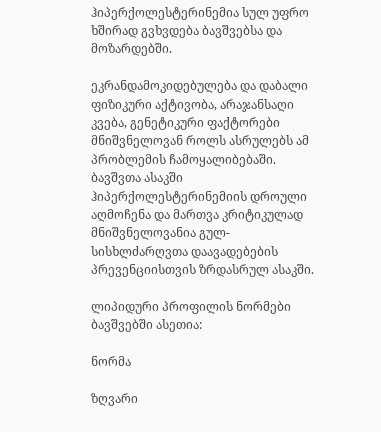ჰიპერქოლესტერინემია სულ უფრო ხშირად გვხვდება ბავშვებსა და მოზარდებში.

ეკრანდამოკიდებულება და დაბალი ფიზიკური აქტივობა, არაჯანსაღი კვება, გენეტიკური ფაქტორები მნიშვნელოვან როლს ასრულებს ამ პრობლემის ჩამოყალიბებაში. ბავშვთა ასაკში ჰიპერქოლესტერინემიის დროული აღმოჩენა და მართვა კრიტიკულად მნიშვნელოვანია გულ-სისხლძარღვთა დაავადებების პრევენციისთვის ზრდასრულ ასაკში.

ლიპიდური პროფილის ნორმები ბავშვებში ასეთია:

ნორმა

ზღვარი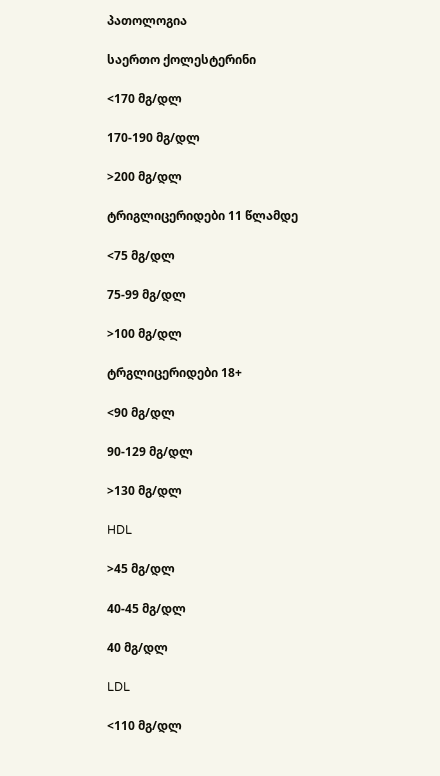პათოლოგია

საერთო ქოლესტერინი

<170 მგ/დლ

170-190 მგ/დლ

>200 მგ/დლ

ტრიგლიცერიდები 11 წლამდე

<75 მგ/დლ

75-99 მგ/დლ

>100 მგ/დლ

ტრგლიცერიდები 18+

<90 მგ/დლ

90-129 მგ/დლ

>130 მგ/დლ

HDL

>45 მგ/დლ

40-45 მგ/დლ

40 მგ/დლ

LDL

<110 მგ/დლ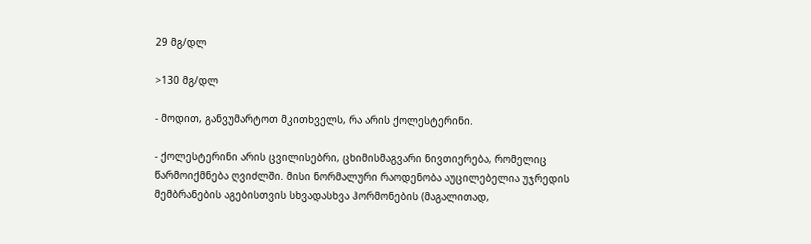29 მგ/დლ

>130 მგ/დლ

- მოდით, განვუმარტოთ მკითხველს, რა არის ქოლესტერინი.

- ქოლესტერინი არის ცვილისებრი, ცხიმისმაგვარი ნივთიერება, რომელიც წარმოიქმნება ღვიძლში. მისი ნორმალური რაოდენობა აუცილებელია უჯრედის მემბრანების აგებისთვის სხვადასხვა ჰორმონების (მაგალითად,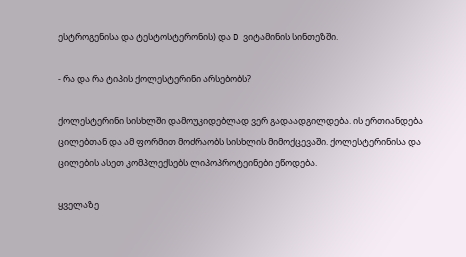ესტროგენისა და ტესტოსტერონის) და D ვიტამინის სინთეზში.

- რა და რა ტიპის ქოლესტერინი არსებობს?

ქოლესტერინი სისხლში დამოუკიდებლად ვერ გადაადგილდება. ის ერთიანდება ცილებთან და ამ ფორმით მოძრაობს სისხლის მიმოქცევაში. ქოლესტერინისა და ცილების ასეთ კომპლექსებს ლიპოპროტეინები ეწოდება.

ყველაზე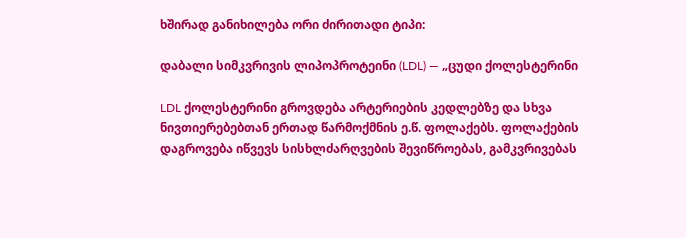ხშირად განიხილება ორი ძირითადი ტიპი:

დაბალი სიმკვრივის ლიპოპროტეინი (LDL) — „ცუდი ქოლესტერინი

LDL ქოლესტერინი გროვდება არტერიების კედლებზე და სხვა ნივთიერებებთან ერთად წარმოქმნის ე.წ. ფოლაქებს. ფოლაქების დაგროვება იწვევს სისხლძარღვების შევიწროებას, გამკვრივებას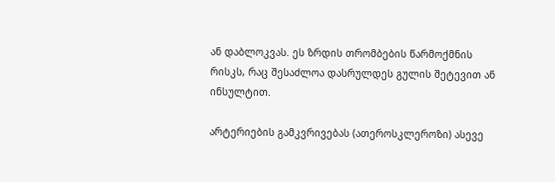ან დაბლოკვას. ეს ზრდის თრომბების წარმოქმნის რისკს, რაც შესაძლოა დასრულდეს გულის შეტევით ან ინსულტით.

არტერიების გამკვრივებას (ათეროსკლეროზი) ასევე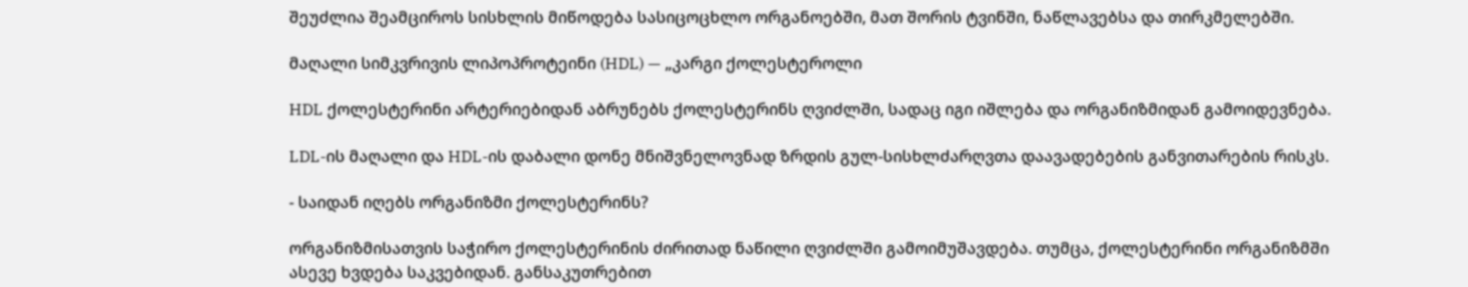შეუძლია შეამციროს სისხლის მიწოდება სასიცოცხლო ორგანოებში, მათ შორის ტვინში, ნაწლავებსა და თირკმელებში.

მაღალი სიმკვრივის ლიპოპროტეინი (HDL) — „კარგი ქოლესტეროლი

HDL ქოლესტერინი არტერიებიდან აბრუნებს ქოლესტერინს ღვიძლში, სადაც იგი იშლება და ორგანიზმიდან გამოიდევნება.

LDL-ის მაღალი და HDL-ის დაბალი დონე მნიშვნელოვნად ზრდის გულ-სისხლძარღვთა დაავადებების განვითარების რისკს.

- საიდან იღებს ორგანიზმი ქოლესტერინს?

ორგანიზმისათვის საჭირო ქოლესტერინის ძირითად ნაწილი ღვიძლში გამოიმუშავდება. თუმცა, ქოლესტერინი ორგანიზმში ასევე ხვდება საკვებიდან. განსაკუთრებით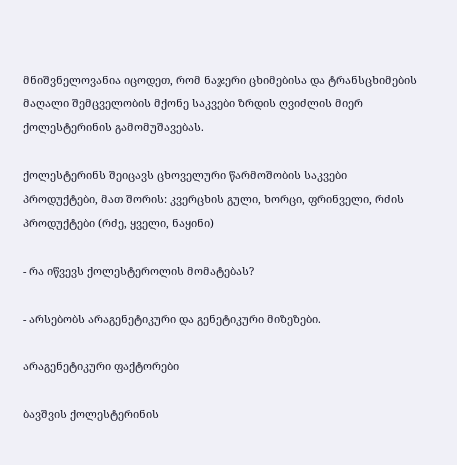მნიშვნელოვანია იცოდეთ, რომ ნაჯერი ცხიმებისა და ტრანსცხიმების მაღალი შემცველობის მქონე საკვები ზრდის ღვიძლის მიერ ქოლესტერინის გამომუშავებას.

ქოლესტერინს შეიცავს ცხოველური წარმოშობის საკვები პროდუქტები, მათ შორის: კვერცხის გული, ხორცი, ფრინველი, რძის პროდუქტები (რძე, ყველი, ნაყინი)

- რა იწვევს ქოლესტეროლის მომატებას?

- არსებობს არაგენეტიკური და გენეტიკური მიზეზები.

არაგენეტიკური ფაქტორები

ბავშვის ქოლესტერინის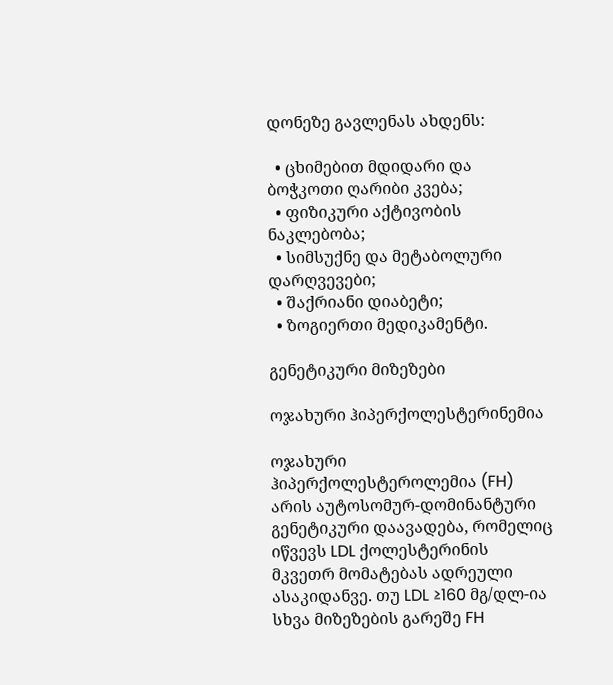დონეზე გავლენას ახდენს:

  • ცხიმებით მდიდარი და ბოჭკოთი ღარიბი კვება;
  • ფიზიკური აქტივობის ნაკლებობა;
  • სიმსუქნე და მეტაბოლური დარღვევები;
  • შაქრიანი დიაბეტი;
  • ზოგიერთი მედიკამენტი.

გენეტიკური მიზეზები

ოჯახური ჰიპერქოლესტერინემია

ოჯახური ჰიპერქოლესტეროლემია (FH) არის აუტოსომურ-დომინანტური გენეტიკური დაავადება, რომელიც იწვევს LDL ქოლესტერინის მკვეთრ მომატებას ადრეული ასაკიდანვე. თუ LDL ≥160 მგ/დლ-ია სხვა მიზეზების გარეშე FH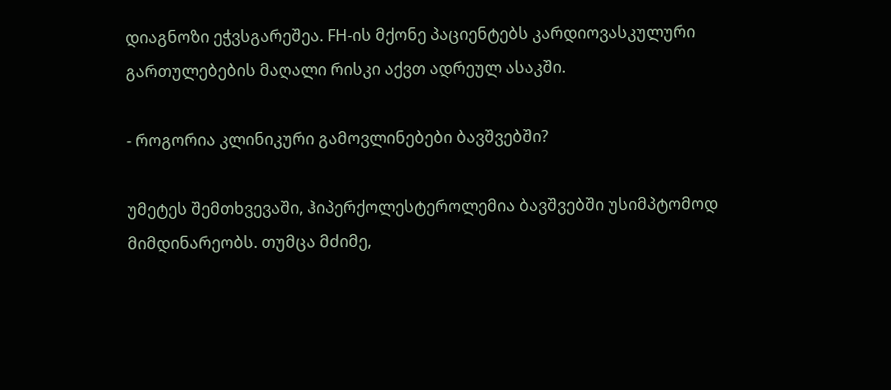დიაგნოზი ეჭვსგარეშეა. FH-ის მქონე პაციენტებს კარდიოვასკულური გართულებების მაღალი რისკი აქვთ ადრეულ ასაკში.

- როგორია კლინიკური გამოვლინებები ბავშვებში?

უმეტეს შემთხვევაში, ჰიპერქოლესტეროლემია ბავშვებში უსიმპტომოდ მიმდინარეობს. თუმცა მძიმე,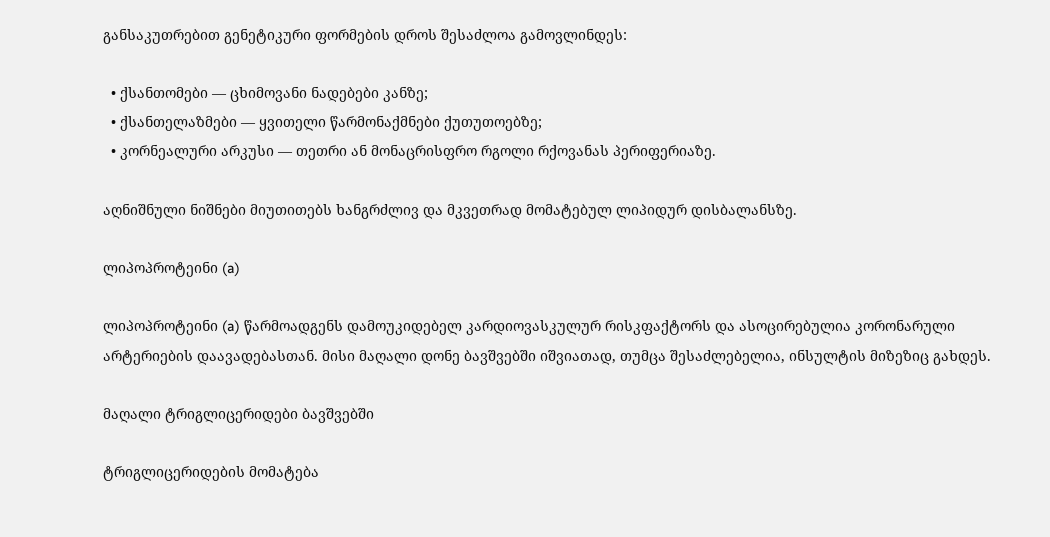განსაკუთრებით გენეტიკური ფორმების დროს შესაძლოა გამოვლინდეს:

  • ქსანთომები — ცხიმოვანი ნადებები კანზე;
  • ქსანთელაზმები — ყვითელი წარმონაქმნები ქუთუთოებზე;
  • კორნეალური არკუსი — თეთრი ან მონაცრისფრო რგოლი რქოვანას პერიფერიაზე.

აღნიშნული ნიშნები მიუთითებს ხანგრძლივ და მკვეთრად მომატებულ ლიპიდურ დისბალანსზე.

ლიპოპროტეინი (a)

ლიპოპროტეინი (a) წარმოადგენს დამოუკიდებელ კარდიოვასკულურ რისკფაქტორს და ასოცირებულია კორონარული არტერიების დაავადებასთან. მისი მაღალი დონე ბავშვებში იშვიათად, თუმცა შესაძლებელია, ინსულტის მიზეზიც გახდეს.

მაღალი ტრიგლიცერიდები ბავშვებში

ტრიგლიცერიდების მომატება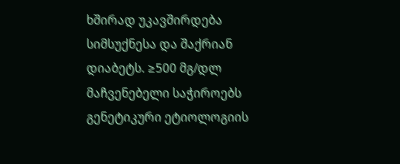ხშირად უკავშირდება სიმსუქნესა და შაქრიან დიაბეტს. ≥500 მგ/დლ მაჩვენებელი საჭიროებს გენეტიკური ეტიოლოგიის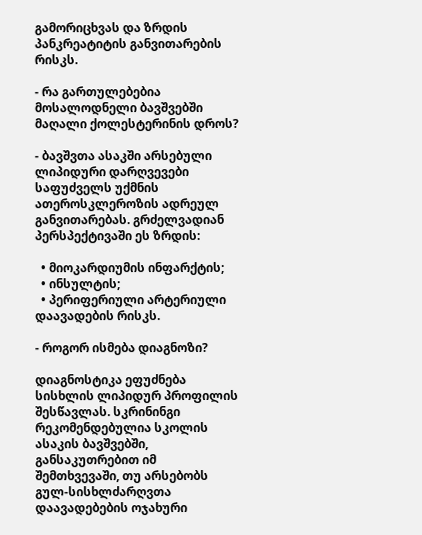გამორიცხვას და ზრდის პანკრეატიტის განვითარების რისკს.

- რა გართულებებია მოსალოდნელი ბავშვებში მაღალი ქოლესტერინის დროს?

- ბავშვთა ასაკში არსებული ლიპიდური დარღვევები საფუძველს უქმნის ათეროსკლეროზის ადრეულ განვითარებას. გრძელვადიან პერსპექტივაში ეს ზრდის:

  • მიოკარდიუმის ინფარქტის;
  • ინსულტის;
  • პერიფერიული არტერიული დაავადების რისკს.

- როგორ ისმება დიაგნოზი?

დიაგნოსტიკა ეფუძნება სისხლის ლიპიდურ პროფილის შესწავლას. სკრინინგი რეკომენდებულია სკოლის ასაკის ბავშვებში, განსაკუთრებით იმ შემთხვევაში, თუ არსებობს გულ-სისხლძარღვთა დაავადებების ოჯახური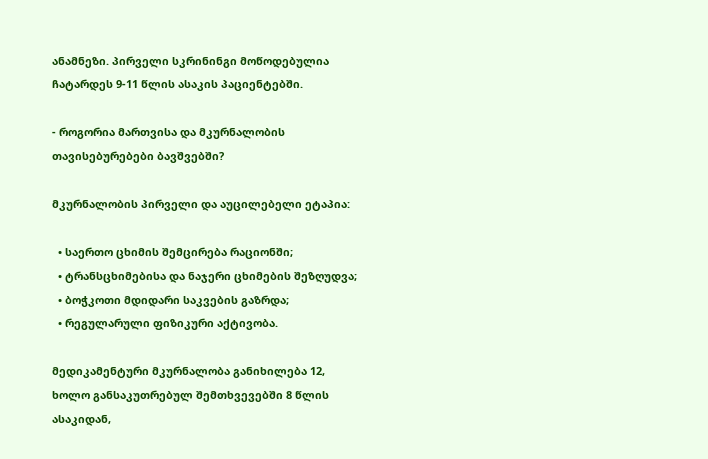ანამნეზი. პირველი სკრინინგი მოწოდებულია ჩატარდეს 9-11 წლის ასაკის პაციენტებში.

- როგორია მართვისა და მკურნალობის თავისებურებები ბავშვებში?

მკურნალობის პირველი და აუცილებელი ეტაპია:

  • საერთო ცხიმის შემცირება რაციონში;
  • ტრანსცხიმებისა და ნაჯერი ცხიმების შეზღუდვა;
  • ბოჭკოთი მდიდარი საკვების გაზრდა;
  • რეგულარული ფიზიკური აქტივობა.

მედიკამენტური მკურნალობა განიხილება 12, ხოლო განსაკუთრებულ შემთხვევებში 8 წლის ასაკიდან,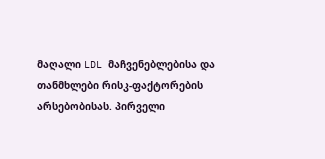მაღალი LDL მაჩვენებლებისა და თანმხლები რისკ-ფაქტორების არსებობისას. პირველი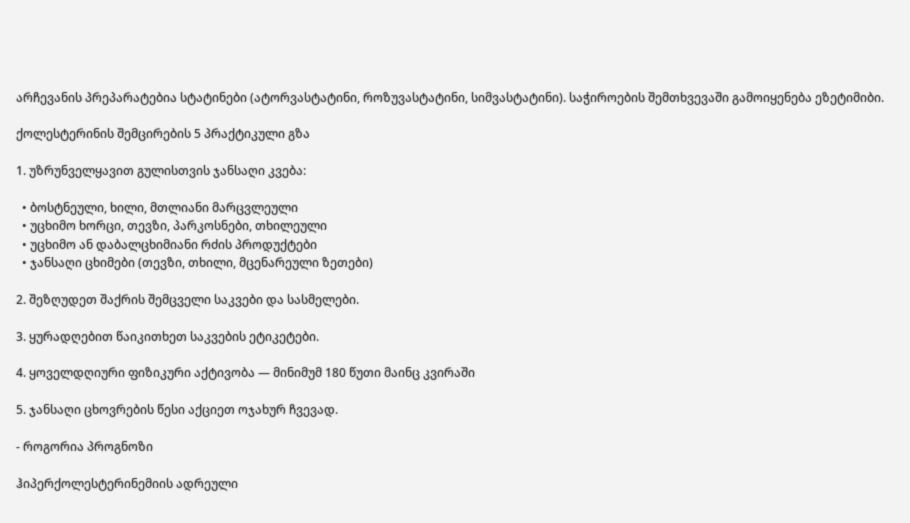არჩევანის პრეპარატებია სტატინები (ატორვასტატინი, როზუვასტატინი, სიმვასტატინი). საჭიროების შემთხვევაში გამოიყენება ეზეტიმიბი.

ქოლესტერინის შემცირების 5 პრაქტიკული გზა

1. უზრუნველყავით გულისთვის ჯანსაღი კვება:

  • ბოსტნეული, ხილი, მთლიანი მარცვლეული
  • უცხიმო ხორცი, თევზი, პარკოსნები, თხილეული
  • უცხიმო ან დაბალცხიმიანი რძის პროდუქტები
  • ჯანსაღი ცხიმები (თევზი, თხილი, მცენარეული ზეთები)

2. შეზღუდეთ შაქრის შემცველი საკვები და სასმელები.

3. ყურადღებით წაიკითხეთ საკვების ეტიკეტები.

4. ყოველდღიური ფიზიკური აქტივობა — მინიმუმ 180 წუთი მაინც კვირაში

5. ჯანსაღი ცხოვრების წესი აქციეთ ოჯახურ ჩვევად.

- როგორია პროგნოზი

ჰიპერქოლესტერინემიის ადრეული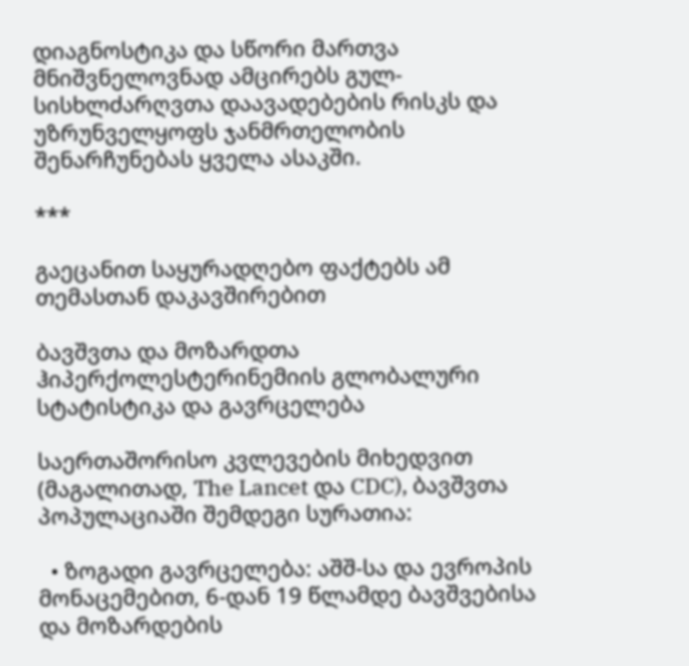დიაგნოსტიკა და სწორი მართვა მნიშვნელოვნად ამცირებს გულ-სისხლძარღვთა დაავადებების რისკს და უზრუნველყოფს ჯანმრთელობის შენარჩუნებას ყველა ასაკში.

***

გაეცანით საყურადღებო ფაქტებს ამ თემასთან დაკავშირებით

ბავშვთა და მოზარდთა ჰიპერქოლესტერინემიის გლობალური სტატისტიკა და გავრცელება

საერთაშორისო კვლევების მიხედვით (მაგალითად, The Lancet და CDC), ბავშვთა პოპულაციაში შემდეგი სურათია:

  • ზოგადი გავრცელება: აშშ-სა და ევროპის მონაცემებით, 6-დან 19 წლამდე ბავშვებისა და მოზარდების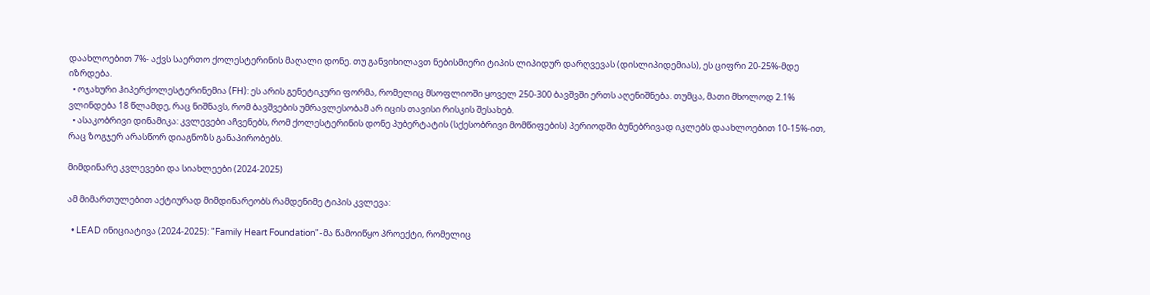დაახლოებით 7%- აქვს საერთო ქოლესტერინის მაღალი დონე. თუ განვიხილავთ ნებისმიერი ტიპის ლიპიდურ დარღვევას (დისლიპიდემიას), ეს ციფრი 20-25%-მდე იზრდება.
  • ოჯახური ჰიპერქოლესტერინემია (FH): ეს არის გენეტიკური ფორმა, რომელიც მსოფლიოში ყოველ 250-300 ბავშვში ერთს აღენიშნება. თუმცა, მათი მხოლოდ 2.1% ვლინდება 18 წლამდე, რაც ნიშნავს, რომ ბავშვების უმრავლესობამ არ იცის თავისი რისკის შესახებ.
  • ასაკობრივი დინამიკა: კვლევები აჩვენებს, რომ ქოლესტერინის დონე პუბერტატის (სქესობრივი მომწიფების) პერიოდში ბუნებრივად იკლებს დაახლოებით 10-15%-ით, რაც ზოგჯერ არასწორ დიაგნოზს განაპირობებს.

მიმდინარე კვლევები და სიახლეები (2024-2025)

ამ მიმართულებით აქტიურად მიმდინარეობს რამდენიმე ტიპის კვლევა:

  • LEAD ინიციატივა (2024-2025): "Family Heart Foundation"-მა წამოიწყო პროექტი, რომელიც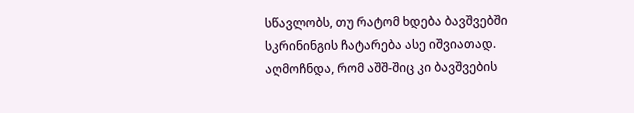სწავლობს, თუ რატომ ხდება ბავშვებში სკრინინგის ჩატარება ასე იშვიათად. აღმოჩნდა, რომ აშშ-შიც კი ბავშვების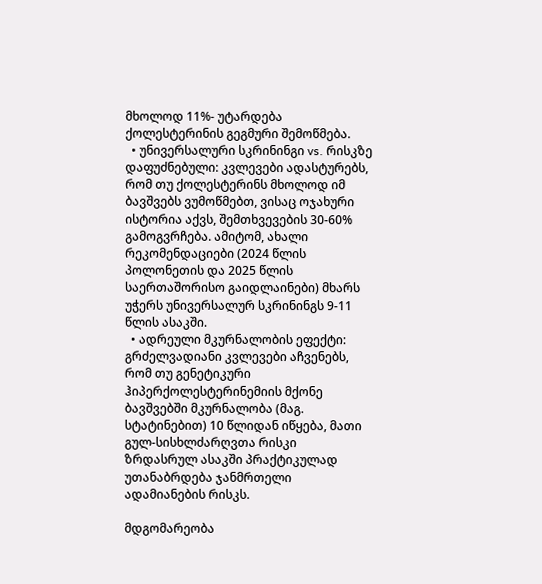მხოლოდ 11%- უტარდება ქოლესტერინის გეგმური შემოწმება.
  • უნივერსალური სკრინინგი vs. რისკზე დაფუძნებული: კვლევები ადასტურებს, რომ თუ ქოლესტერინს მხოლოდ იმ ბავშვებს ვუმოწმებთ, ვისაც ოჯახური ისტორია აქვს, შემთხვევების 30-60% გამოგვრჩება. ამიტომ, ახალი რეკომენდაციები (2024 წლის პოლონეთის და 2025 წლის საერთაშორისო გაიდლაინები) მხარს უჭერს უნივერსალურ სკრინინგს 9-11 წლის ასაკში.
  • ადრეული მკურნალობის ეფექტი: გრძელვადიანი კვლევები აჩვენებს, რომ თუ გენეტიკური ჰიპერქოლესტერინემიის მქონე ბავშვებში მკურნალობა (მაგ. სტატინებით) 10 წლიდან იწყება, მათი გულ-სისხლძარღვთა რისკი ზრდასრულ ასაკში პრაქტიკულად უთანაბრდება ჯანმრთელი ადამიანების რისკს.

მდგომარეობა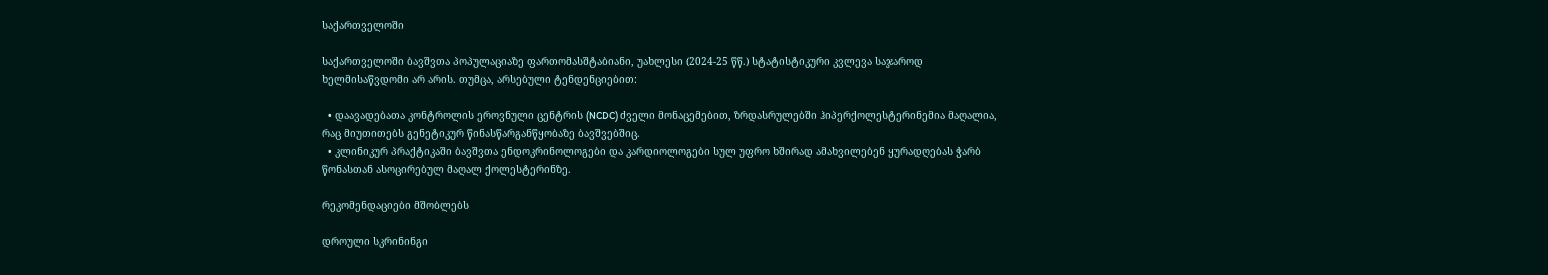საქართველოში

საქართველოში ბავშვთა პოპულაციაზე ფართომასშტაბიანი, უახლესი (2024-25 წწ.) სტატისტიკური კვლევა საჯაროდ ხელმისაწვდომი არ არის. თუმცა, არსებული ტენდენციებით:

  • დაავადებათა კონტროლის ეროვნული ცენტრის (NCDC) ძველი მონაცემებით, ზრდასრულებში ჰიპერქოლესტერინემია მაღალია, რაც მიუთითებს გენეტიკურ წინასწარგანწყობაზე ბავშვებშიც.
  • კლინიკურ პრაქტიკაში ბავშვთა ენდოკრინოლოგები და კარდიოლოგები სულ უფრო ხშირად ამახვილებენ ყურადღებას ჭარბ წონასთან ასოცირებულ მაღალ ქოლესტერინზე.

რეკომენდაციები მშობლებს

დროული სკრინინგი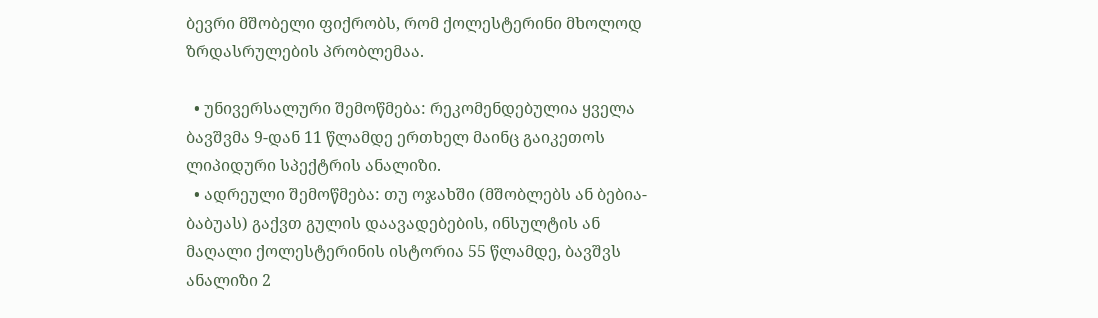ბევრი მშობელი ფიქრობს, რომ ქოლესტერინი მხოლოდ ზრდასრულების პრობლემაა.

  • უნივერსალური შემოწმება: რეკომენდებულია ყველა ბავშვმა 9-დან 11 წლამდე ერთხელ მაინც გაიკეთოს ლიპიდური სპექტრის ანალიზი.
  • ადრეული შემოწმება: თუ ოჯახში (მშობლებს ან ბებია-ბაბუას) გაქვთ გულის დაავადებების, ინსულტის ან მაღალი ქოლესტერინის ისტორია 55 წლამდე, ბავშვს ანალიზი 2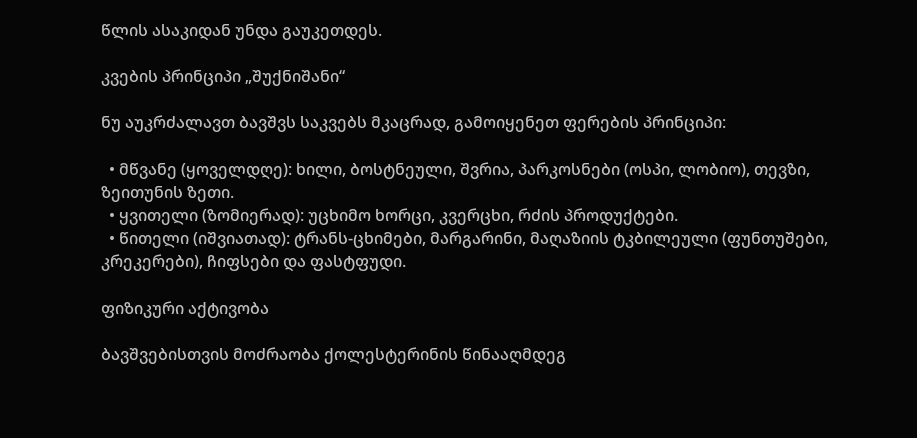წლის ასაკიდან უნდა გაუკეთდეს.

კვების პრინციპი „შუქნიშანი“

ნუ აუკრძალავთ ბავშვს საკვებს მკაცრად, გამოიყენეთ ფერების პრინციპი:

  • მწვანე (ყოველდღე): ხილი, ბოსტნეული, შვრია, პარკოსნები (ოსპი, ლობიო), თევზი, ზეითუნის ზეთი.
  • ყვითელი (ზომიერად): უცხიმო ხორცი, კვერცხი, რძის პროდუქტები.
  • წითელი (იშვიათად): ტრანს-ცხიმები, მარგარინი, მაღაზიის ტკბილეული (ფუნთუშები, კრეკერები), ჩიფსები და ფასტფუდი.

ფიზიკური აქტივობა

ბავშვებისთვის მოძრაობა ქოლესტერინის წინააღმდეგ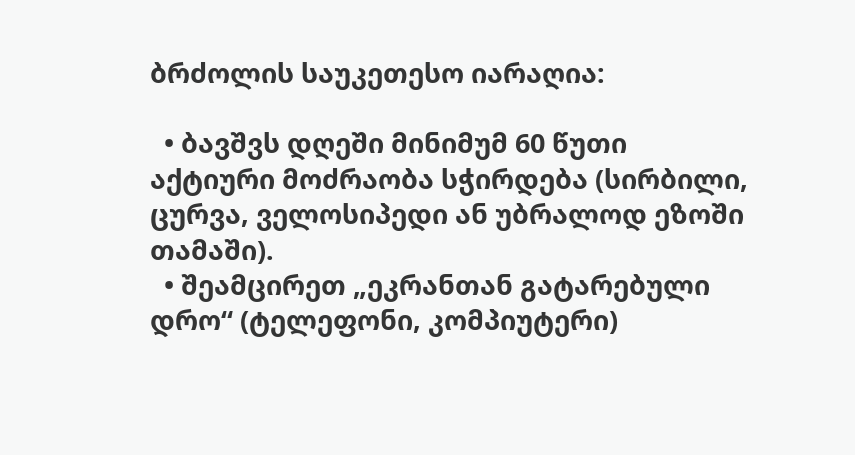ბრძოლის საუკეთესო იარაღია:

  • ბავშვს დღეში მინიმუმ 60 წუთი აქტიური მოძრაობა სჭირდება (სირბილი, ცურვა, ველოსიპედი ან უბრალოდ ეზოში თამაში).
  • შეამცირეთ „ეკრანთან გატარებული დრო“ (ტელეფონი, კომპიუტერი)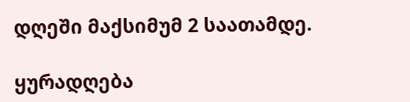დღეში მაქსიმუმ 2 საათამდე.

ყურადღება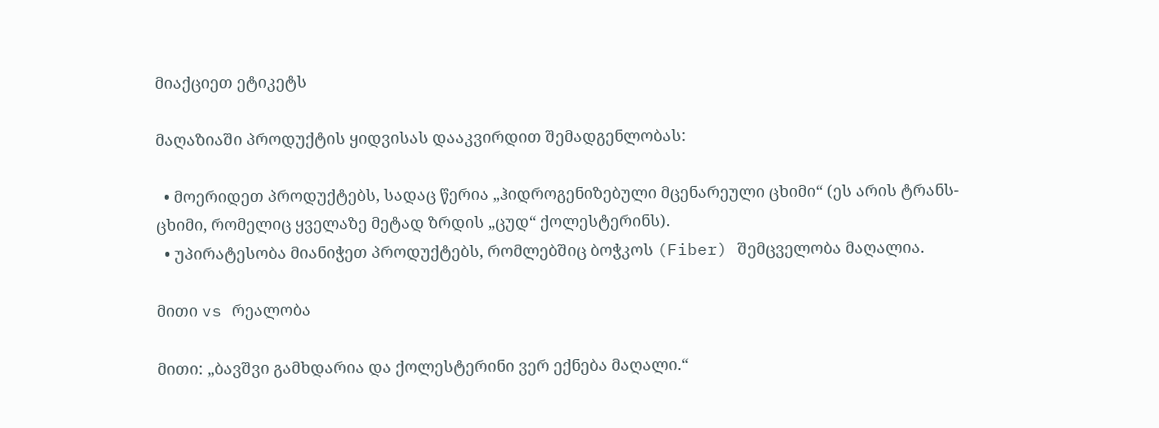მიაქციეთ ეტიკეტს

მაღაზიაში პროდუქტის ყიდვისას დააკვირდით შემადგენლობას:

  • მოერიდეთ პროდუქტებს, სადაც წერია „ჰიდროგენიზებული მცენარეული ცხიმი“ (ეს არის ტრანს-ცხიმი, რომელიც ყველაზე მეტად ზრდის „ცუდ“ ქოლესტერინს).
  • უპირატესობა მიანიჭეთ პროდუქტებს, რომლებშიც ბოჭკოს (Fiber) შემცველობა მაღალია.

მითი vs რეალობა

მითი: „ბავშვი გამხდარია და ქოლესტერინი ვერ ექნება მაღალი.“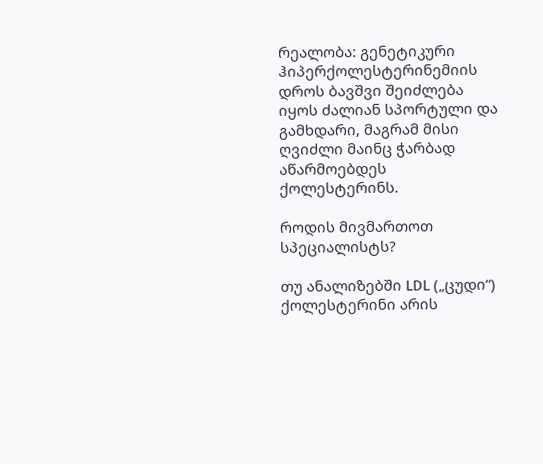რეალობა: გენეტიკური ჰიპერქოლესტერინემიის დროს ბავშვი შეიძლება იყოს ძალიან სპორტული და გამხდარი, მაგრამ მისი ღვიძლი მაინც ჭარბად აწარმოებდეს ქოლესტერინს.

როდის მივმართოთ სპეციალისტს?

თუ ანალიზებში LDL („ცუდი“) ქოლესტერინი არის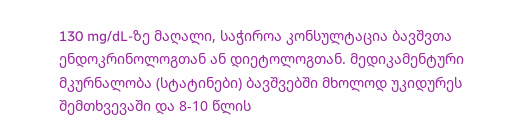130 mg/dL-ზე მაღალი, საჭიროა კონსულტაცია ბავშვთა ენდოკრინოლოგთან ან დიეტოლოგთან. მედიკამენტური მკურნალობა (სტატინები) ბავშვებში მხოლოდ უკიდურეს შემთხვევაში და 8-10 წლის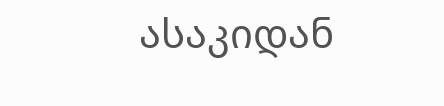ასაკიდან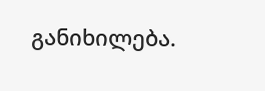განიხილება.